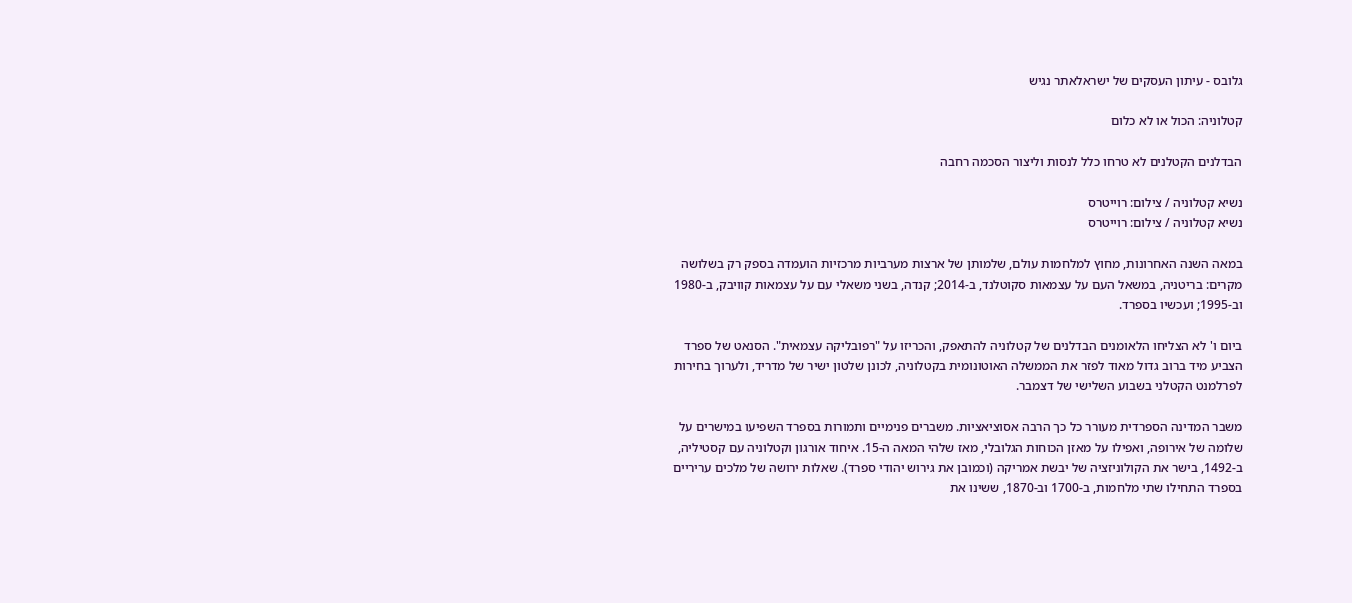גלובס - עיתון העסקים של ישראלאתר נגיש

קטלוניה: הכול או לא כלום

הבדלנים הקטלנים לא טרחו כלל לנסות וליצור הסכמה רחבה

נשיא קטלוניה / צילום: רוייטרס
נשיא קטלוניה / צילום: רוייטרס

במאה השנה האחרונות, מחוץ למלחמות עולם, שלמותן של ארצות מערביות מרכזיות הועמדה בספק רק בשלושה מקרים: בריטניה, במשאל העם על עצמאות סקוטלנד, ב-2014; קנדה, בשני משאלי עם על עצמאות קוויבק, ב-1980 וב-1995; ועכשיו בספרד.

ביום ו' לא הצליחו הלאומנים הבדלנים של קטלוניה להתאפק, והכריזו על "רפובליקה עצמאית". הסנאט של ספרד הצביע מיד ברוב גדול מאוד לפזר את הממשלה האוטונומית בקטלוניה, לכונן שלטון ישיר של מדריד, ולערוך בחירות לפרלמנט הקטלני בשבוע השלישי של דצמבר.

משבר המדינה הספרדית מעורר כל כך הרבה אסוציאציות. משברים פנימיים ותמורות בספרד השפיעו במישרים על שלומה של אירופה, ואפילו על מאזן הכוחות הגלובלי, מאז שלהי המאה ה-15. איחוד אורגון וקטלוניה עם קסטיליה, ב-1492, בישר את הקולוניזציה של יבשת אמריקה (וכמובן את גירוש יהודי ספרד). שאלות ירושה של מלכים עריריים בספרד התחילו שתי מלחמות, ב-1700 וב-1870, ששינו את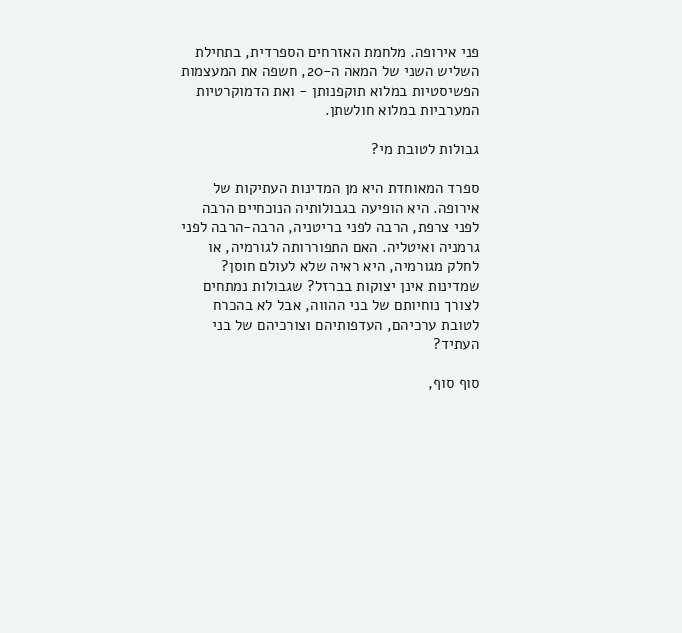פני אירופה. מלחמת האזרחים הספרדית, בתחילת השליש השני של המאה ה-20, חשפה את המעצמות הפשיסטיות במלוא תוקפנותן - ואת הדמוקרטיות המערביות במלוא חולשתן.

גבולות לטובת מי?

ספרד המאוחדת היא מן המדינות העתיקות של אירופה. היא הופיעה בגבולותיה הנוכחיים הרבה לפני צרפת, הרבה לפני בריטניה, הרבה-הרבה לפני גרמניה ואיטליה. האם התפוררותה לגורמיה, או לחלק מגורמיה, היא ראיה שלא לעולם חוסן? שמדינות אינן יצוקות בברזל? שגבולות נמתחים לצורך נוחיותם של בני ההווה, אבל לא בהכרח לטובת ערכיהם, העדפותיהם וצורכיהם של בני העתיד?

סוף סוף,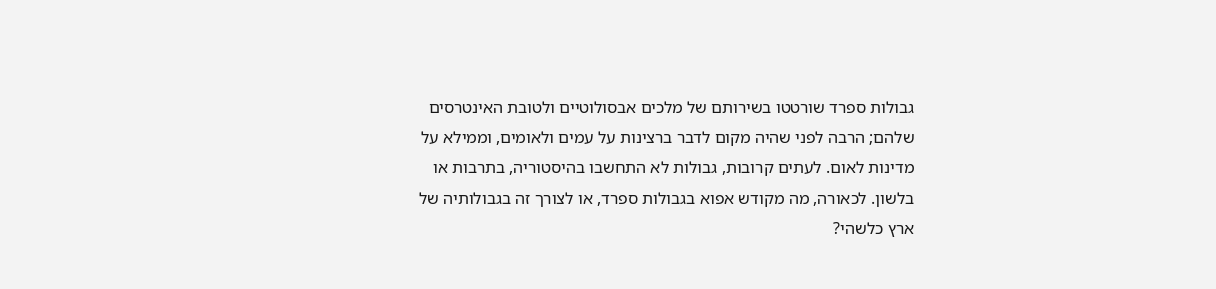גבולות ספרד שורטטו בשירותם של מלכים אבסולוטיים ולטובת האינטרסים שלהם; הרבה לפני שהיה מקום לדבר ברצינות על עמים ולאומים, וממילא על מדינות לאום. לעתים קרובות, גבולות לא התחשבו בהיסטוריה, בתרבות או בלשון. לכאורה, מה מקודש אפוא בגבולות ספרד, או לצורך זה בגבולותיה של ארץ כלשהי?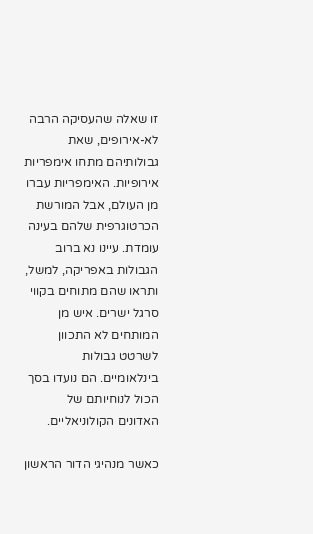זו שאלה שהעסיקה הרבה לא-אירופים, שאת גבולותיהם מתחו אימפריות אירופיות. האימפריות עברו מן העולם, אבל המורשת הכרטוגרפית שלהם בעינה עומדת. עיינו נא ברוב הגבולות באפריקה, למשל, ותראו שהם מתוחים בקווי סרגל ישרים. איש מן המותחים לא התכוון לשרטט גבולות בינלאומיים. הם נועדו בסך הכול לנוחיותם של האדונים הקולוניאליים.

כאשר מנהיגי הדור הראשון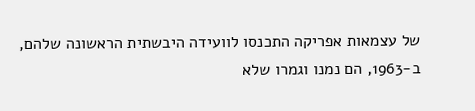של עצמאות אפריקה התכנסו לוועידה היבשתית הראשונה שלהם, ב-1963, הם נמנו וגמרו שלא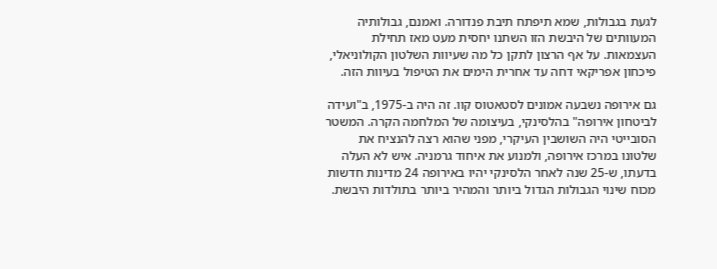לגעת בגבולות, שמא תיפתח תיבת פנדורה. ואמנם, גבולותיה המעוותים של היבשת הזו השתנו יחסית מעט מאז תחילת העצמאות. על אף הרצון לתקן כל מה שעיוות השלטון הקולוניאלי, פיכחון אפריקאי דחה עד אחרית הימים את הטיפול בעיוות הזה.

גם אירופה נשבעה אמונים לסטאטוס קוו. זה היה ב-1975, ב"ועידה לביטחון אירופה" בהלסינקי, בעיצומה של המלחמה הקרה. המשטר הסובייטי היה השושבין העיקרי, מפני שהוא רצה להנציח את שלטונו במרכז אירופה, ולמנוע את איחוד גרמניה. איש לא העלה בדעתו, ש-25 שנה לאחר הלסינקי יהיו באירופה 24 מדינות חדשות מכוח שינוי הגבולות הגדול ביותר והמהיר ביותר בתולדות היבשת.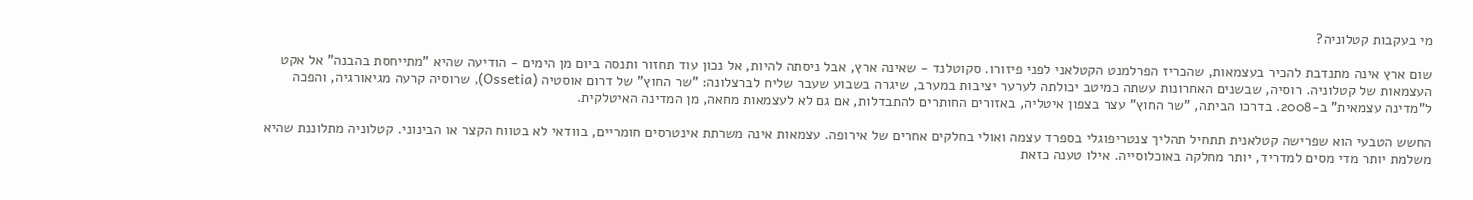מי בעקבות קטלוניה?

שום ארץ אינה מתנדבת להכיר בעצמאות, שהכריז הפרלמנט הקטלאני לפני פיזורו. סקוטלנד - שאינה ארץ, אבל ניסתה להיות, אל נכון עוד תחזור ותנסה ביום מן הימים - הודיעה שהיא "מתייחסת בהבנה" אל אקט העצמאות של קטלוניה. רוסיה, שבשנים האחרונות עשתה כמיטב יכולתה לערער יציבות במערב, שיגרה בשבוע שעבר שליח לברצלונה: "שר החוץ" של דרום אוסטיה (Ossetia), שרוסיה קרעה מגיאורגיה, והפכה ל"מדינה עצמאית" ב-2008. בדרכו הביתה, "שר החוץ" עצר בצפון איטליה, באזורים החותרים להתבדלות, אם גם לא לעצמאות מחאה, מן המדינה האיטלקית.

החשש הטבעי הוא שפרישה קטלאנית תתחיל תהליך צנטריפוגלי בספרד עצמה ואולי בחלקים אחרים של אירופה. עצמאות אינה משרתת אינטרסים חומריים, בוודאי לא בטווח הקצר או הבינוני. קטלוניה מתלוננת שהיא משלמת יותר מדי מסים למדריד, יותר מחלקה באוכלוסייה. אילו טענה כזאת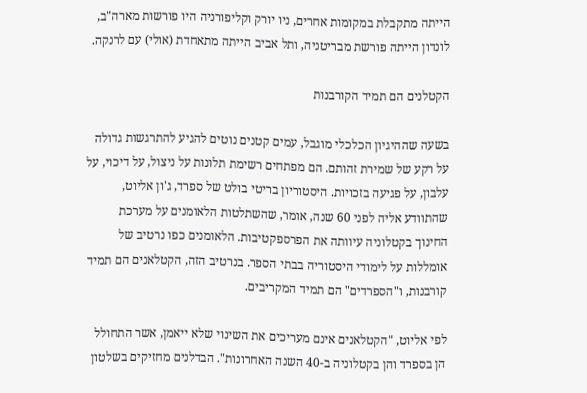הייתה מתקבלת במקומות אחרים, ניו יורק וקליפורניה היו פורשות מארה"ב, לונדון הייתה פורשת מבריטניה, ותל אביב הייתה מתאחדת (אולי) עם לרנקה.

הקטלנים הם תמיד הקורבנות

בשעה שההיגיון הכלכלי מוגבל, עמים קטנים נוטים להגיע להתרגשות גדולה על רקע של שמירת זהותם. הם מפתחים רשימת תלונות על ניצול, על דיכוי, על עלבון, על פגיעה בזכויות. היסטוריון בריטי בולט של ספרד, ג'ון אליוט, שהתוודע אליה לפני 60 שנה, אומר, שהשתלטות הלאומנים על מערכת החינוך בקטלוניה עיוותה את הפרספקטיבות. הלאומנים כפו נרטיב של אומללות על לימודי היסטוריה בבתי הספר. בנרטיב הזה, הקטלאנים הם תמיד קורבנות, ו"הספרדים" הם תמיד המקריבים.

לפי אליוט, "הקטלאנים אינם מעריכים את השינוי שלא ייאמן, אשר התחולל הן בספרד והן בקטלוניה ב-40 השנה האחרונות". הבדלנים מחזיקים בשלטון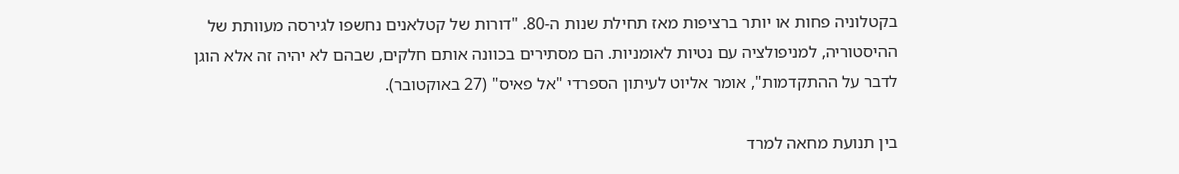בקטלוניה פחות או יותר ברציפות מאז תחילת שנות ה-80. "דורות של קטלאנים נחשפו לגירסה מעוותת של ההיסטוריה, למניפולציה עם נטיות לאומניות. הם מסתירים בכוונה אותם חלקים, שבהם לא יהיה זה אלא הוגן לדבר על ההתקדמות", אומר אליוט לעיתון הספרדי "אל פאיס" (27 באוקטובר).

בין תנועת מחאה למרד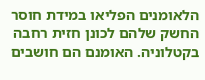הלאומנים הפליאו במידת חוסר החשק שלהם לכונן חזית רחבה בקטלוניה. האומנם הם חושבים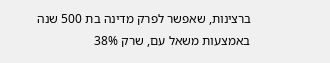ברצינות, שאפשר לפרק מדינה בת 500 שנה באמצעות משאל עם, שרק 38%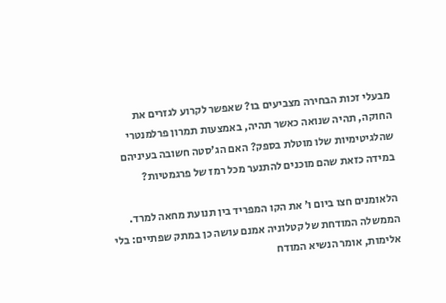מבעלי זכות הבחירה מצביעים בו? שאפשר לקרוע לגזרים את החוקה, תהיה שנואה כאשר תהיה, באמצעות תמרון פרלמנטרי שהלגיטימיות שלו מוטלת בספק? האם הג'סטה חשובה בעיניהם במידה כזאת שהם מוכנים להתנער מכל רמז של פרגמטיות?

הלאומנים חצו ביום ו' את הקו המפריד בין תנועת מחאה למרד. הממשלה המודחת של קטלוניה אמנם עושה כן במתק שפתיים: בלי אלימות, אומר הנשיא המודח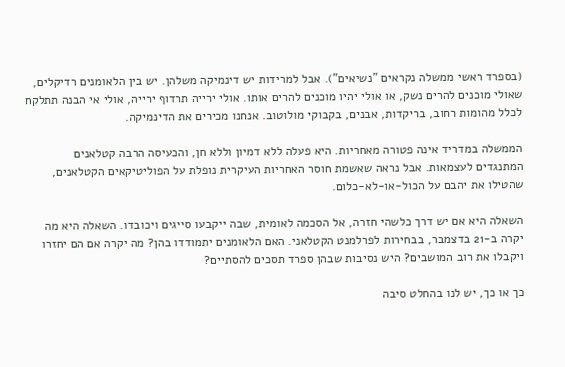(בספרד ראשי ממשלה נקראים "נשיאים"). אבל למרידות יש דינמיקה משלהן. יש בין הלאומנים רדיקלים, שאולי מוכנים להרים נשק, או אולי יהיו מוכנים להרים אותו. אולי ירייה תרדוף ירייה, אולי אי הבנה תתלקח לכלל מהומות רחוב, בריקדות, אבנים, בקבוקי מולוטוב. אנחנו מכירים את הדינמיקה.

הממשלה במדריד אינה פטורה מאחריות. היא פעלה ללא דמיון וללא חן, והכעיסה הרבה קטלאנים המתנגדים לעצמאות. אבל נראה שאשמת חוסר האחריות העיקרית נופלת על הפוליטיקאים הקטלאנים, שהטילו את יהבם על הכול-או-לא-כלום.

השאלה היא אם יש דרך כלשהי חזרה, אל הסכמה לאומית, שבה ייקבעו סייגים ויכובדו. השאלה היא מה יקרה ב-21 בדצמבר, בבחירות לפרלמנט הקטלאני. האם הלאומנים יתמודדו בהן? מה יקרה אם הם יחזרו ויקבלו את רוב המושבים? היש נסיבות שבהן ספרד תסכים להסתיים?

כך או כך, יש לנו בהחלט סיבה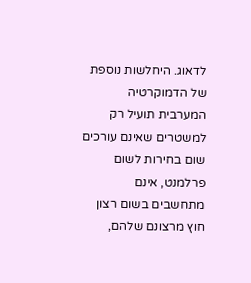לדאוג. היחלשות נוספת של הדמוקרטיה המערבית תועיל רק למשטרים שאינם עורכים שום בחירות לשום פרלמנט, אינם מתחשבים בשום רצון חוץ מרצונם שלהם,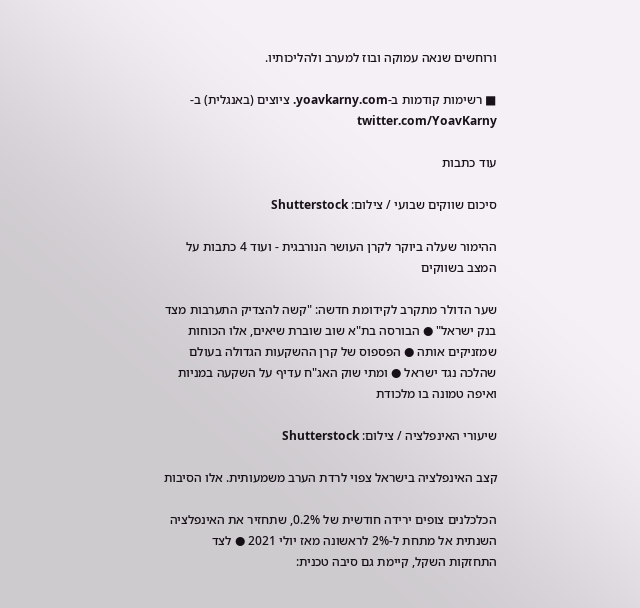ורוחשים שנאה עמוקה ובוז למערב ולהליכותיו.

■ רשימות קודמות ב-yoavkarny.com. ציוצים (באנגלית) ב-twitter.com/YoavKarny

עוד כתבות

סיכום שווקים שבועי / צילום: Shutterstock

ההימור שעלה ביוקר לקרן העושר הנורבגית - ועוד 4 כתבות על המצב בשווקים

שער הדולר מתקרב לקידומת חדשה: "קשה להצדיק התערבות מצד בנק ישראל" ● הבורסה בת"א שוב שוברת שיאים, אלו הכוחות שמזניקים אותה ● הפספוס של קרן ההשקעות הגדולה בעולם שהלכה נגד ישראל ● ומתי שוק האג"ח עדיף על השקעה במניות ואיפה טמונה בו מלכודת

שיעורי האינפלציה / צילום: Shutterstock

קצב האינפלציה בישראל צפוי לרדת הערב משמעותית. אלו הסיבות

הכלכלנים צופים ירידה חודשית של 0.2%, שתחזיר את האינפלציה השנתית אל מתחת ל-2% לראשונה מאז יולי 2021 ● לצד התחזקות השקל, קיימת גם סיבה טכנית: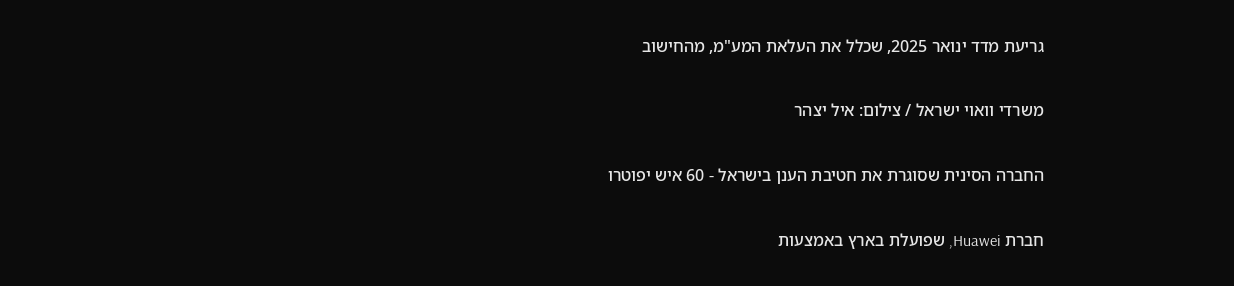גריעת מדד ינואר 2025, שכלל את העלאת המע"מ, מהחישוב

משרדי וואוי ישראל / צילום: איל יצהר

החברה הסינית שסוגרת את חטיבת הענן בישראל - 60 איש יפוטרו

חברת Huawei, שפועלת בארץ באמצעות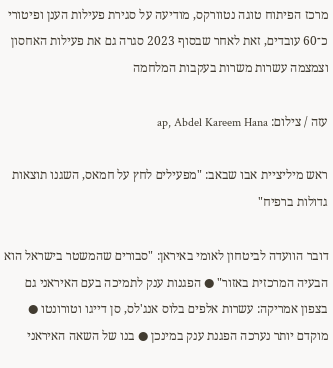מרכז הפיתוח טוגה נטוורקס, מודיעה על סגירת פעילות הענן ופיטורי כ־60 עובדים, זאת לאחר שבסוף 2023 סגרה גם את פעילות האחסון וצמצמה עשרות משרות בעקבות המלחמה

עזה / צילום: ap, Abdel Kareem Hana

ראש מיליציית אבו שבאב: "מפעילים לחץ על חמאס, השגנו תוצאות גדולות ברפיח"

דובר הוועדה לביטחון לאומי באיראן: "סבורים שהמשטר בישראל הוא הבעיה המרכזית באזור" ● הפגנות ענק לתמיכה בעם האיראני גם בצפון אמריקה: עשרות אלפים בלוס אנג'לס, סן דייגו וטורונטו ● מוקדם יותר נערכה הפגנת ענק במינכן ● בנו של השאה האיראני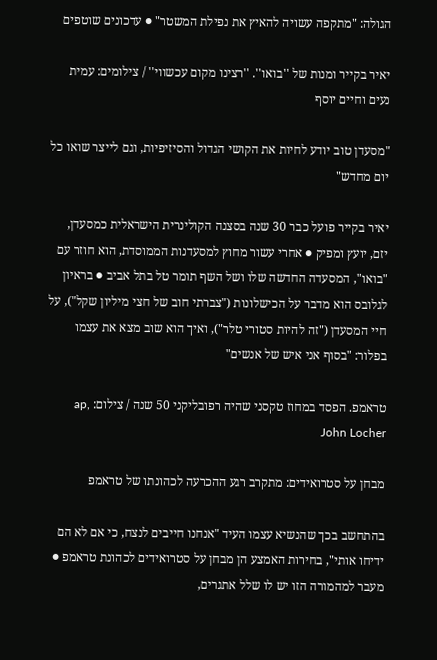הגולה: "מתקפה עשויה להאיץ את נפילת המשטר" ● עדכונים שוטפים

יאיר בקייר ומנות של ''בואו''. ''רצינו מקום עכשווי'' / צילומים: עמית נעים וחיים יוסף

"מסעדן טוב יודע לחיות את הקושי הגדול והסיזיפיות, וגם לייצר שואו כל יום מחדש"

יאיר בקייר פועל כבר 30 שנה בסצנה הקולינרית הישראלית כמסעדן, יזם, יועץ ומפיק ● אחרי עשור מחוץ למסעדנות הממוסדת, הוא חוזר עם "בואו", המסעדה החדשה שלו ושל השף תומר טל בתל אביב ● בראיון לגלובס הוא מדבר על הכישלונות ("צברתי חוב של חצי מיליון שקל"), על חיי המסעדן ("זה להיות סטורי טלר"), ואיך הוא שוב מצא את עצמו בפלור: "בסוף אני איש של אנשים"

טראמפ. הפסד במחוז טקסני שהיה רפובליקני 50 שנה / צילום: ap, John Locher

מבחן על סטרואידים: מתקרב רגע ההכרעה לכהונתו של טראמפ

בהתחשב בכך שהנשיא עצמו העיד "אנחנו חייבים לנצח, כי אם לא הם ידיחו אותי", בחירות האמצע הן מבחן על סטרואידים לכהונת טראמפ ● מעבר למהמורה הזו יש לו שלל אתגרים,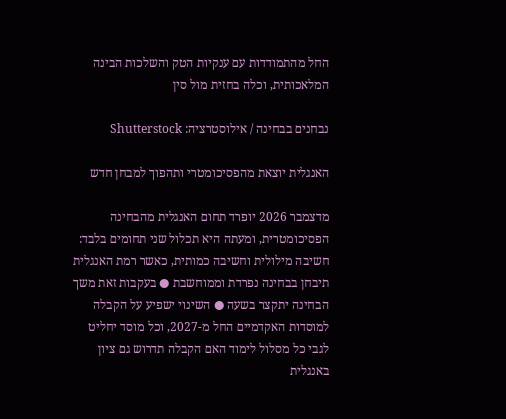החל מהתמודדות עם ענקיות הטק והשלכות הבינה המלאכותית, וכלה בחזית מול סין

נבחנים בבחינה / אילוסטרציה: Shutterstock

האנגלית יוצאת מהפסיכומטרי ותהפוך למבחן חדש

מדצמבר 2026 יופרד תחום האנגלית מהבחינה הפסיכומטרית, ומעתה היא תכלול שני תחומים בלבד: חשיבה מילולית וחשיבה כמותית, כאשר רמת האנגלית תיבחן בבחינה נפרדת וממוחשבת ● בעקבות זאת משך הבחינה יתקצר בשעה ● השינוי ישפיע על הקבלה למוסדות האקדמיים החל מ-2027, וכל מוסד יחליט לגבי כל מסלול לימוד האם הקבלה תדרוש גם ציון באנגלית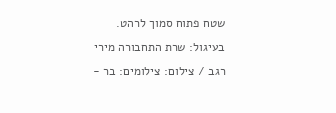שטח פתוח סמוך לרהט. בעיגול: שרת התחבורה מירי רגב / צילום: צילומים: בר -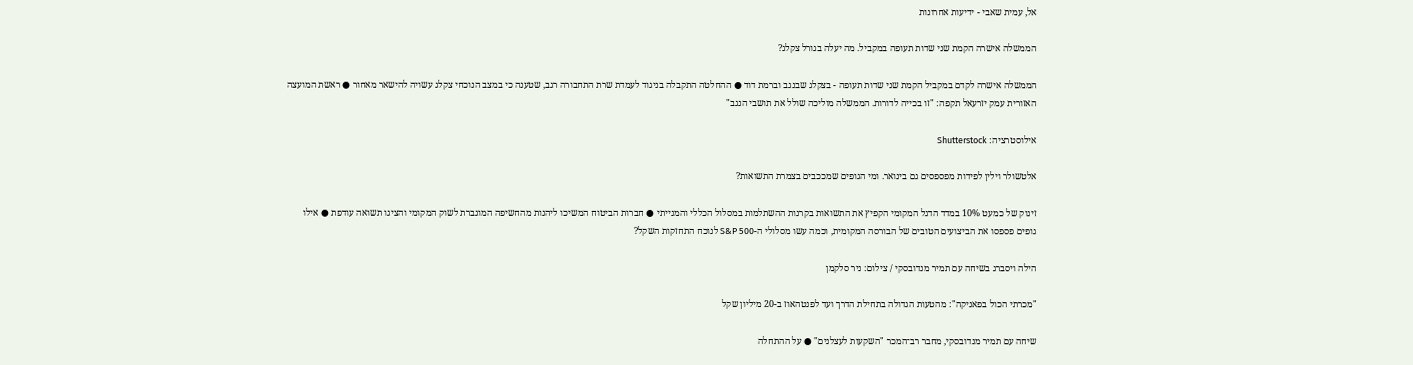אל, עמית שאבי - ידיעות אחרונות

הממשלה אישרה הקמת שני שדות תעופה במקביל. מה יעלה בגורל צקלג?

הממשלה אישרה לקדם במקביל הקמת שני שדות תעופה - בצקלג שבנגב וברמת דוד ● ההחלטה התקבלה בניגוד לעמדת שרת התחבורה רגב, שטענה כי במצב הנוכחי צקלג עשויה להישאר מאחור ● ראשת המועצה האזורית עמק יזרעאל תקפה: "זו בכייה לדורות. הממשלה מוליכה שולל את תושבי הנגב"

אילוסטרציה: Shutterstock

אלטשולר וילין לפידות מפספסים גם בינואר. ומי הגופים שמככבים בצמרת התשואות?

זינוק של כמעט 10% במדד הדגל המקומי הקפיץ את התשואות בקרנות ההשתלמות במסלול הכללי והמנייתי ● חברות הביטוח המשיכו ליהנות מהחשיפה המוגברת לשוק המקומי והציגו תשואה עודפת ● אילו גופים פספסו את הביצועים הטובים של הבורסה המקומית, וכמה עשו מסלולי ה-S&P 500 לנוכח התחזקות השקל?

הילה ויסברג בשיחה עם תמיר מנדובסקי / צילום: ניר סלקמן

"מכרתי הכול בפאניקה": מהטעות הגדולה בתחילת הדרך ועד לפנטהאוז ב-20 מיליון שקל

שיחה עם תמיר מנדובסקי, מחבר רב־המכר "השקעות לעצלנים" ● על ההתחלה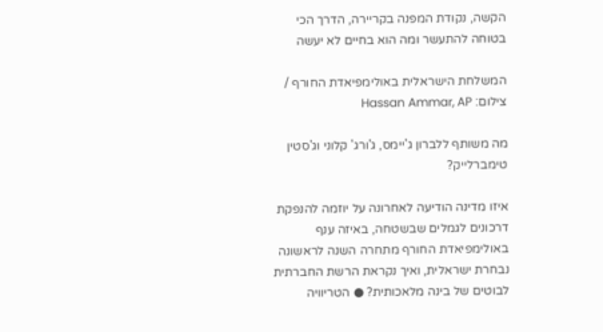הקשה, נקודת המפנה בקריירה, הדרך הכי בטוחה להתעשר ומה הוא בחיים לא יעשה

המשלחת הישראלית באולימפיאדת החורף / צילום: Hassan Ammar, AP

מה משותף ללברון ג'יימס, ג'ורג' קלוני וג'סטין טימברלייק?

איזו מדינה הודיעה לאחרונה על יוזמה להנפקת דרכונים לגמלים שבשטחה, באיזה ענף באולימפיאדת החורף מתחרה השנה לראשונה נבחרת ישראלית, ואיך נקראת הרשת החברתית לבוטים של בינה מלאכותית? ● הטריוויה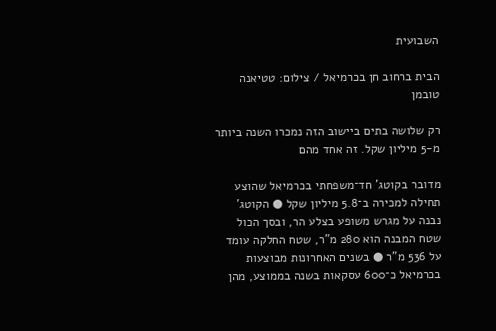השבועית

הבית ברחוב חן בכרמיאל / צילום: טטיאנה טובמן

רק שלושה בתים ביישוב הזה נמכרו השנה ביותר מ-5 מיליון שקל. זה אחד מהם

מדובר בקוטג' חד־משפחתי בכרמיאל שהוצע תחילה למכירה ב־5.8 מיליון שקל ● הקוטג' נבנה על מגרש משופע בצלע הר, ובסך הכול שטח המבנה הוא 280 מ"ר, שטח החלקה עומד על 536 מ"ר ● בשנים האחרונות מבוצעות בכרמיאל כ־600 עסקאות בשנה בממוצע, מהן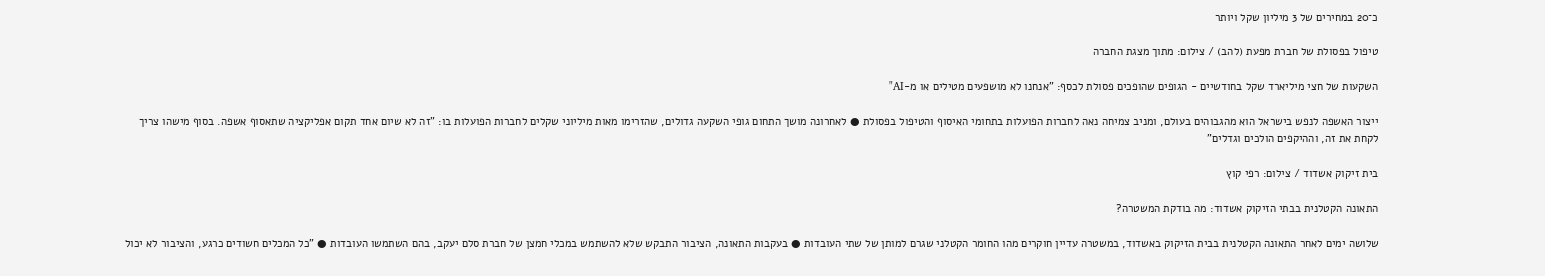כ־20 במחירים של 3 מיליון שקל ויותר

טיפול בפסולת של חברת מפעת (להב) / צילום: מתוך מצגת החברה

השקעות של חצי מיליארד שקל בחודשיים - הגופים שהופכים פסולת לכסף: "אנחנו לא מושפעים מטילים או מ-AI"

ייצור האשפה לנפש בישראל הוא מהגבוהים בעולם, ומניב צמיחה נאה לחברות הפועלות בתחומי האיסוף והטיפול בפסולת ● לאחרונה מושך התחום גופי השקעה גדולים, שהזרימו מאות מיליוני שקלים לחברות הפועלות בו: "זה לא שיום אחד תקום אפליקציה שתאסוף אשפה. בסוף מישהו צריך לקחת את זה, וההיקפים הולכים וגדלים"

בית זיקוק אשדוד / צילום: רפי קוץ

התאונה הקטלנית בבתי הזיקוק אשדוד: מה בודקת המשטרה?

שלושה ימים לאחר התאונה הקטלנית בבית הזיקוק באשדוד, במשטרה עדיין חוקרים מהו החומר הקטלני שגרם למותן של שתי העובדות ● בעקבות התאונה, הציבור התבקש שלא להשתמש במכלי חמצן של חברת סלם יעקב, בהם השתמשו העובדות ● "כל המכלים חשודים כרגע, והציבור לא יכול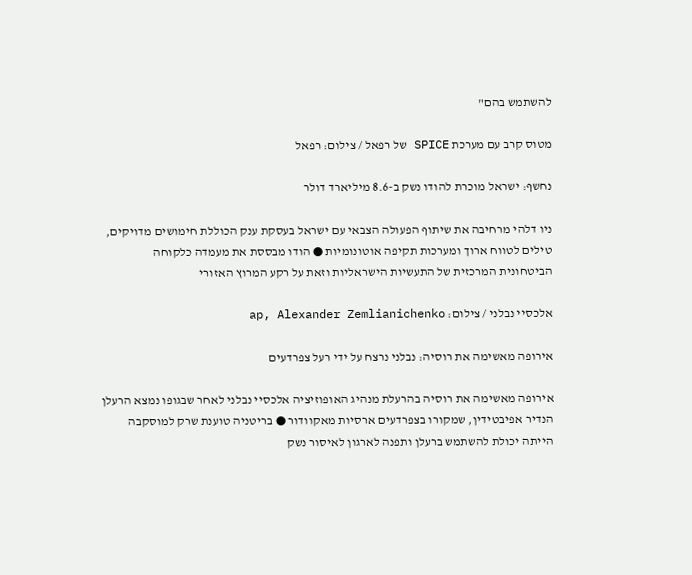להשתמש בהם"

מטוס קרב עם מערכת SPICE של רפאל / צילום: רפאל

נחשף: ישראל מוכרת להודו נשק ב-8.6 מיליארד דולר

ניו דלהי מרחיבה את שיתוף הפעולה הצבאי עם ישראל בעסקת ענק הכוללת חימושים מדויקים, טילים לטווח ארוך ומערכות תקיפה אוטונומיות ● הודו מבססת את מעמדה כלקוחה הביטחונית המרכזית של התעשיות הישראליות וזאת על רקע המרוץ האזורי

אלכסיי נבלני / צילום: ap, Alexander Zemlianichenko

אירופה מאשימה את רוסיה: נבלני נרצח על ידי רעל צפרדעים

אירופה מאשימה את רוסיה בהרעלת מנהיג האופוזיציה אלכסיי נבלני לאחר שבגופו נמצא הרעלן הנדיר אפיבטידין, שמקורו בצפרדעים ארסיות מאקוודור ● בריטניה טוענת שרק למוסקבה הייתה יכולת להשתמש ברעלן ותפנה לארגון לאיסור נשק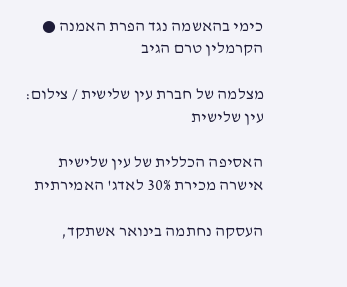כימי בהאשמה נגד הפרת האמנה ● הקרמלין טרם הגיב

מצלמה של חברת עין שלישית / צילום: עין שלישית

האסיפה הכללית של עין שלישית אישרה מכירת 30% לאדג' האמירתית

העסקה נחתמה בינואר אשתקד,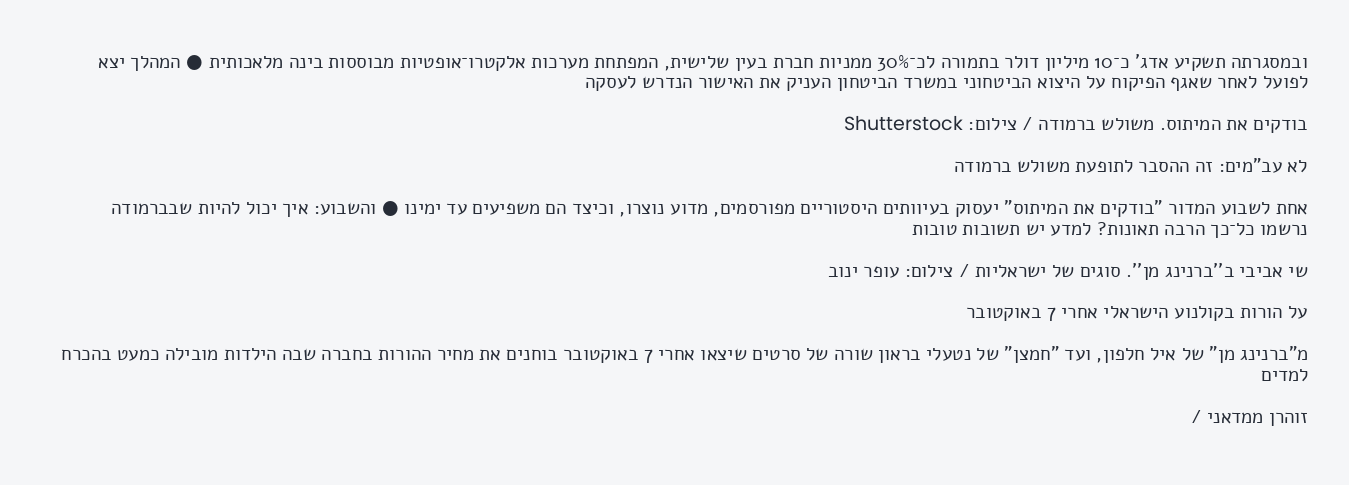ובמסגרתה תשקיע אדג' כ־10 מיליון דולר בתמורה לכ־30% ממניות חברת בעין שלישית, המפתחת מערכות אלקטרו־אופטיות מבוססות בינה מלאכותית ● המהלך יצא לפועל לאחר שאגף הפיקוח על היצוא הביטחוני במשרד הביטחון העניק את האישור הנדרש לעסקה

בודקים את המיתוס. משולש ברמודה / צילום: Shutterstock

לא עב"מים: זה ההסבר לתופעת משולש ברמודה

אחת לשבוע המדור "בודקים את המיתוס" יעסוק בעיוותים היסטוריים מפורסמים, מדוע נוצרו, וכיצד הם משפיעים עד ימינו ● והשבוע: איך יכול להיות שבברמודה נרשמו כל־כך הרבה תאונות? למדע יש תשובות טובות

שי אביבי ב''ברנינג מן''. סוגים של ישראליות / צילום: עופר ינוב

על הורות בקולנוע הישראלי אחרי 7 באוקטובר

מ"ברנינג מן" של איל חלפון, ועד "חמצן" של נטעלי בראון שורה של סרטים שיצאו אחרי 7 באוקטובר בוחנים את מחיר ההורות בחברה שבה הילדות מובילה כמעט בהכרח למדים

זוהרן ממדאני /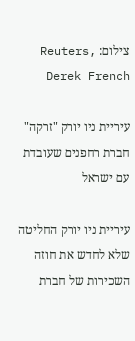צילום: Reuters, Derek French

עיריית ניו יורק "זרקה" חברת רחפנים שעובדת עם ישראל

עיריית ניו יורק החליטה שלא לחדש את חוזה השכירות של חברת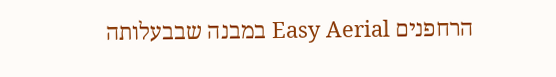הרחפנים Easy Aerial במבנה שבבעלותה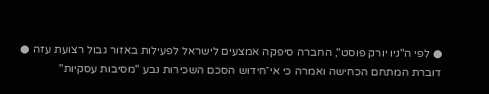● לפי ה"ניו יורק פוסט", החברה סיפקה אמצעים לישראל לפעילות באזור גבול רצועת עזה ● דוברת המתחם הכחישה ואמרה כי אי־חידוש הסכם השכירות נבע "מסיבות עסקיות"